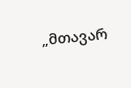„მთავარ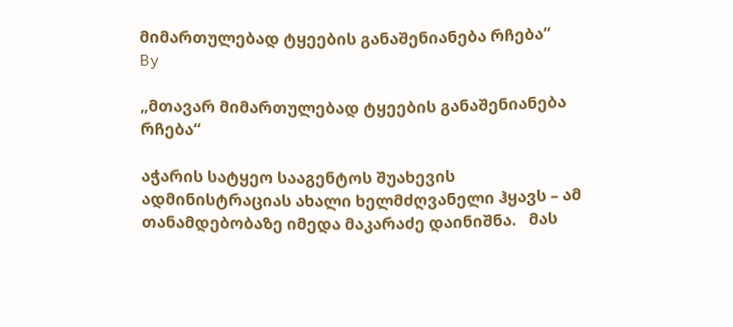მიმართულებად ტყეების განაშენიანება რჩება“
By

„მთავარ მიმართულებად ტყეების განაშენიანება რჩება“

აჭარის სატყეო სააგენტოს შუახევის ადმინისტრაციას ახალი ხელმძღვანელი ჰყავს – ამ თანამდებობაზე იმედა მაკარაძე დაინიშნა.   მას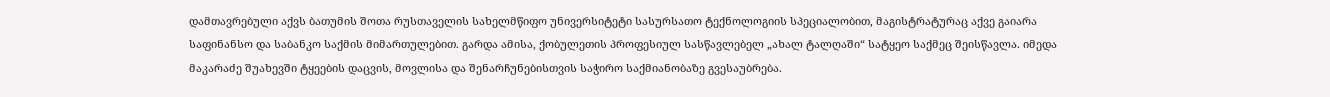დამთავრებული აქვს ბათუმის შოთა რუსთაველის სახელმწიფო უნივერსიტეტი სასურსათო ტექნოლოგიის სპეციალობით, მაგისტრატურაც აქვე გაიარა საფინანსო და საბანკო საქმის მიმართულებით. გარდა ამისა, ქობულეთის პროფესიულ სასწავლებელ „ახალ ტალღაში“ სატყეო საქმეც შეისწავლა. იმედა მაკარაძე შუახევში ტყეების დაცვის, მოვლისა და შენარჩუნებისთვის საჭირო საქმიანობაზე გვესაუბრება.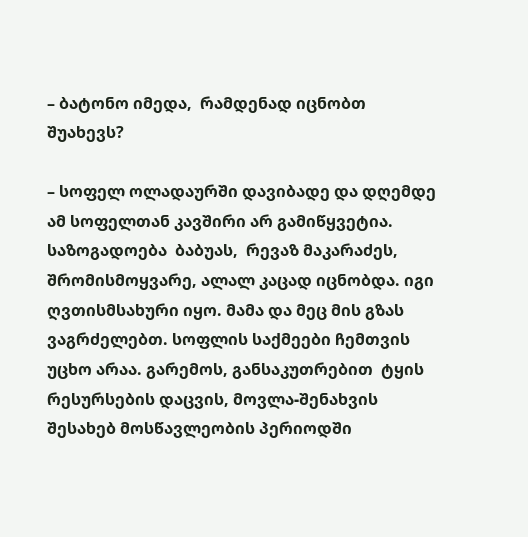– ბატონო იმედა,  რამდენად იცნობთ შუახევს?

– სოფელ ოლადაურში დავიბადე და დღემდე ამ სოფელთან კავშირი არ გამიწყვეტია. საზოგადოება  ბაბუას,  რევაზ მაკარაძეს, შრომისმოყვარე, ალალ კაცად იცნობდა. იგი ღვთისმსახური იყო. მამა და მეც მის გზას ვაგრძელებთ. სოფლის საქმეები ჩემთვის უცხო არაა. გარემოს, განსაკუთრებით  ტყის რესურსების დაცვის, მოვლა-შენახვის შესახებ მოსწავლეობის პერიოდში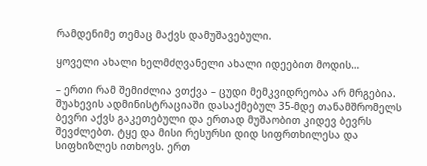რამდენიმე თემაც მაქვს დამუშავებული.

ყოველი ახალი ხელმძღვანელი ახალი იდეებით მოდის…

– ერთი რამ შემიძლია ვთქვა – ცუდი მემკვიდრეობა არ მრგებია. შუახევის ადმინისტრაციაში დასაქმებულ 35-მდე თანამშრომელს ბევრი აქვს გაკეთებული და ერთად მუშაობით კიდევ ბევრს შევძლებთ. ტყე და მისი რესურსი დიდ სიფრთხილესა და სიფხიზლეს ითხოვს. ერთ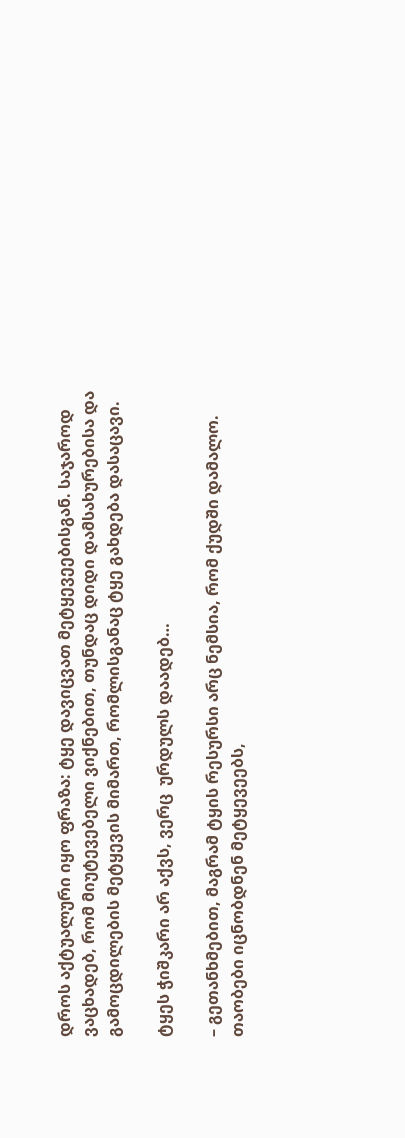დროს აქტუალური იყო ფრაზა: ტყე დავიცვათ მეტყევეებისგან. საჯაროდ ვაცხადებ, რომ მიუტევებელი ვიქნებით, თუნდაც დიდი დამსახურებისა და გამოცდილების მეტყევის მიმართ, რომლისგანაც ტყე გახდება დასაცავი.

ტყეს ჭიშკარი არ აქვს, ვერც  ურდულს დაადებ…

– გეთანხმებით, მაგრამ ტყის რესურსი არც ნემსია, რომ ქუდში დამალო. თაობები იცნობდნენ მეტყევეებს,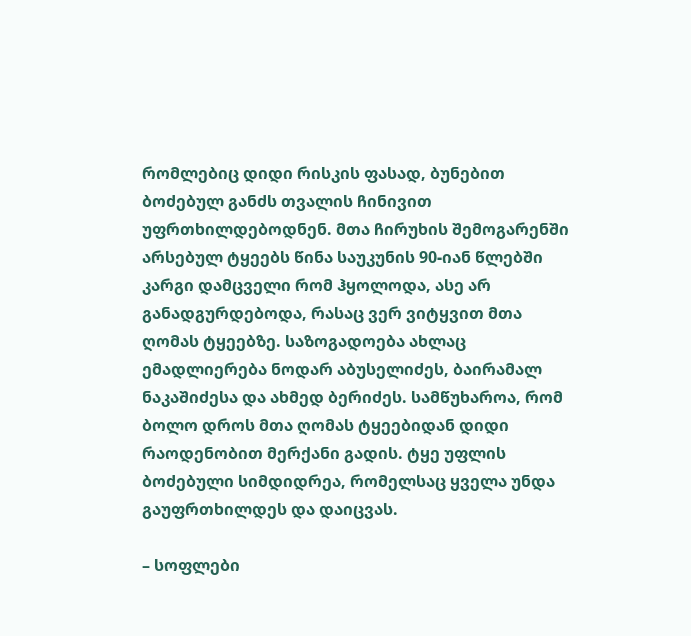რომლებიც დიდი რისკის ფასად, ბუნებით ბოძებულ განძს თვალის ჩინივით უფრთხილდებოდნენ. მთა ჩირუხის შემოგარენში არსებულ ტყეებს წინა საუკუნის 90-იან წლებში კარგი დამცველი რომ ჰყოლოდა, ასე არ განადგურდებოდა, რასაც ვერ ვიტყვით მთა ღომას ტყეებზე. საზოგადოება ახლაც ემადლიერება ნოდარ აბუსელიძეს, ბაირამალ ნაკაშიძესა და ახმედ ბერიძეს. სამწუხაროა, რომ ბოლო დროს მთა ღომას ტყეებიდან დიდი რაოდენობით მერქანი გადის. ტყე უფლის ბოძებული სიმდიდრეა, რომელსაც ყველა უნდა გაუფრთხილდეს და დაიცვას.

– სოფლები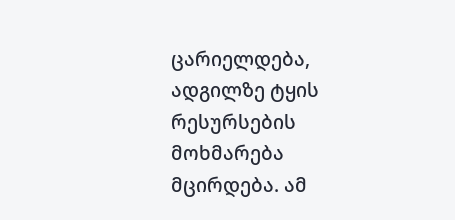ცარიელდება, ადგილზე ტყის რესურსების მოხმარება მცირდება. ამ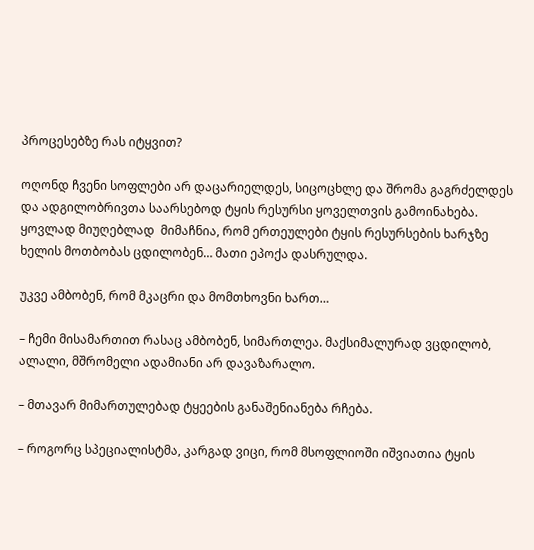პროცესებზე რას იტყვით?

ოღონდ ჩვენი სოფლები არ დაცარიელდეს, სიცოცხლე და შრომა გაგრძელდეს და ადგილობრივთა საარსებოდ ტყის რესურსი ყოველთვის გამოინახება. ყოვლად მიუღებლად  მიმაჩნია, რომ ერთეულები ტყის რესურსების ხარჯზე ხელის მოთბობას ცდილობენ… მათი ეპოქა დასრულდა.

უკვე ამბობენ, რომ მკაცრი და მომთხოვნი ხართ…

– ჩემი მისამართით რასაც ამბობენ, სიმართლეა. მაქსიმალურად ვცდილობ, ალალი, მშრომელი ადამიანი არ დავაზარალო.

– მთავარ მიმართულებად ტყეების განაშენიანება რჩება.

– როგორც სპეციალისტმა, კარგად ვიცი, რომ მსოფლიოში იშვიათია ტყის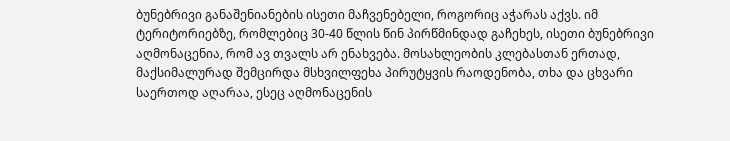ბუნებრივი განაშენიანების ისეთი მაჩვენებელი, როგორიც აჭარას აქვს. იმ ტერიტორიებზე, რომლებიც 30-40 წლის წინ პირწმინდად გაჩეხეს, ისეთი ბუნებრივი აღმონაცენია, რომ ავ თვალს არ ენახვება. მოსახლეობის კლებასთან ერთად, მაქსიმალურად შემცირდა მსხვილფეხა პირუტყვის რაოდენობა, თხა და ცხვარი საერთოდ აღარაა, ესეც აღმონაცენის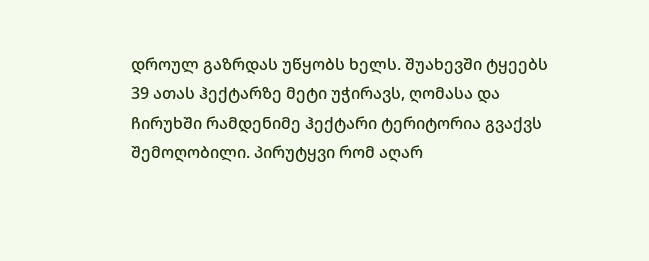დროულ გაზრდას უწყობს ხელს. შუახევში ტყეებს 39 ათას ჰექტარზე მეტი უჭირავს, ღომასა და ჩირუხში რამდენიმე ჰექტარი ტერიტორია გვაქვს შემოღობილი. პირუტყვი რომ აღარ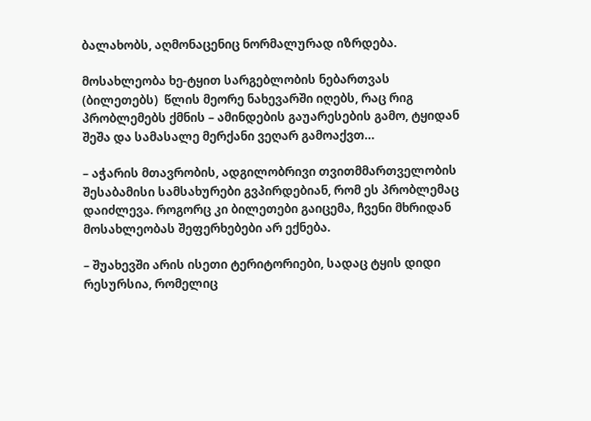ბალახობს, აღმონაცენიც ნორმალურად იზრდება.

მოსახლეობა ხე-ტყით სარგებლობის ნებართვას (ბილეთებს)  წლის მეორე ნახევარში იღებს, რაც რიგ პრობლემებს ქმნის – ამინდების გაუარესების გამო, ტყიდან შეშა და სამასალე მერქანი ვეღარ გამოაქვთ…

– აჭარის მთავრობის, ადგილობრივი თვითმმართველობის შესაბამისი სამსახურები გვპირდებიან, რომ ეს პრობლემაც დაიძლევა. როგორც კი ბილეთები გაიცემა, ჩვენი მხრიდან მოსახლეობას შეფერხებები არ ექნება.

– შუახევში არის ისეთი ტერიტორიები, სადაც ტყის დიდი რესურსია, რომელიც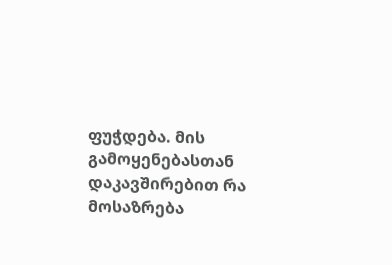ფუჭდება. მის გამოყენებასთან დაკავშირებით რა მოსაზრება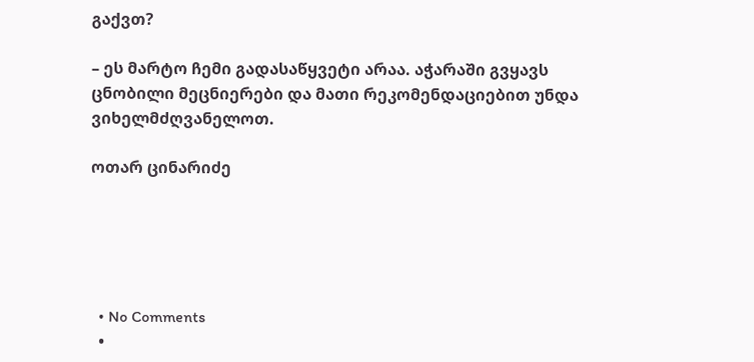გაქვთ?

– ეს მარტო ჩემი გადასაწყვეტი არაა. აჭარაში გვყავს ცნობილი მეცნიერები და მათი რეკომენდაციებით უნდა ვიხელმძღვანელოთ.

ოთარ ცინარიძე





  • No Comments
  •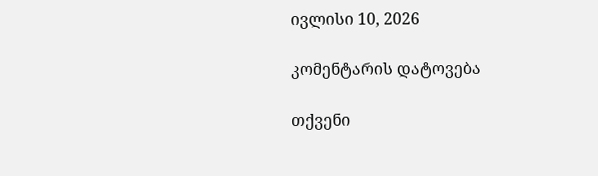ივლისი 10, 2026

კომენტარის დატოვება

თქვენი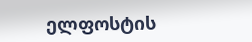ელფოსტის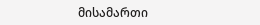მისამართი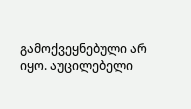გამოქვეყნებული არ იყო. აუცილებელი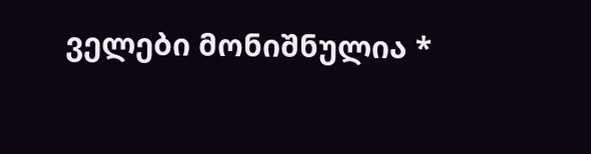ველები მონიშნულია *